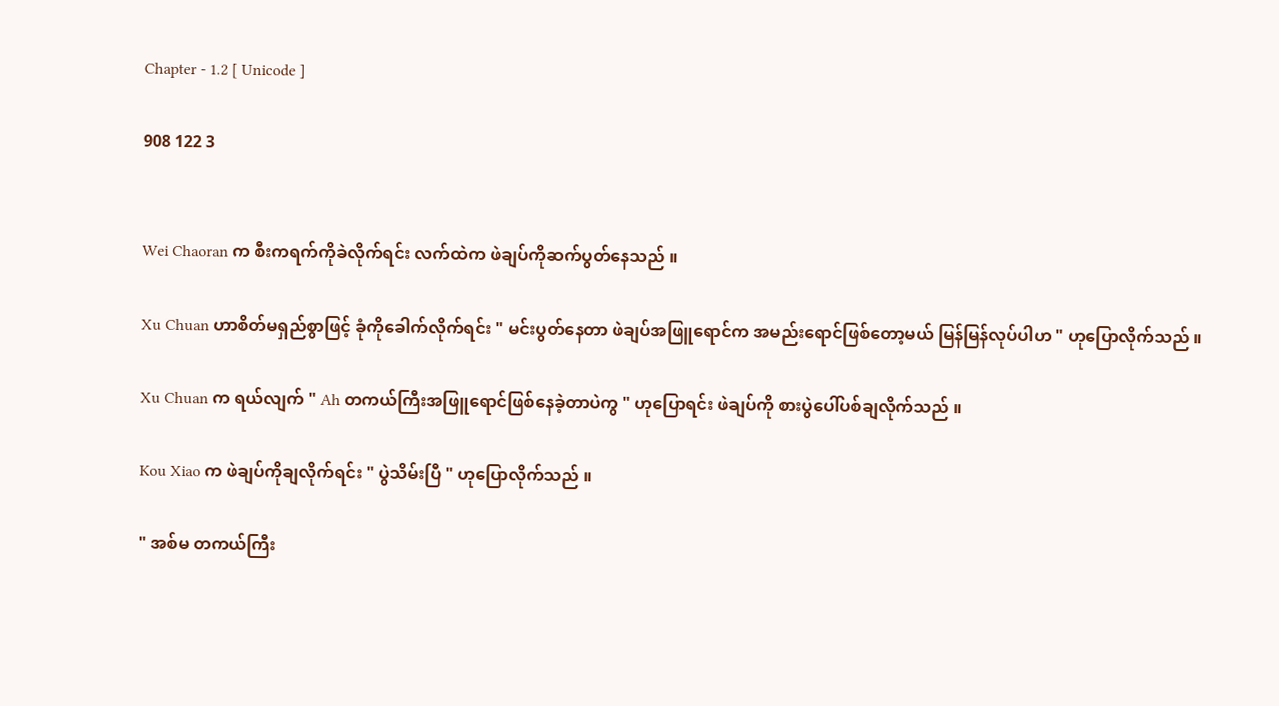Chapter - 1.2 [ Unicode ]

908 122 3


Wei Chaoran က စီးကရက်ကိုခဲလိုက်ရင်း လက်ထဲက ဖဲချပ်ကိုဆက်ပွတ်နေသည် ။

Xu Chuan ဟာစိတ်မရှည်စွာဖြင့် ခုံကိုခေါက်လိုက်ရင်း " မင်းပွတ်နေတာ ဖဲချပ်အဖြူရောင်က အမည်းရောင်ဖြစ်တော့မယ် မြန်မြန်လုပ်ပါဟ " ဟုပြောလိုက်သည် ။

Xu Chuan က ရယ်လျက် " Ah တကယ်ကြီးအဖြူရောင်ဖြစ်နေခဲ့တာပဲကွ " ဟုပြောရင်း ဖဲချပ်ကို စားပွဲပေါ်ပစ်ချလိုက်သည် ။

Kou Xiao က ဖဲချပ်ကိုချလိုက်ရင်း " ပွဲသိမ်းပြီ " ဟုပြောလိုက်သည် ။

" အစ်မ တကယ်ကြီး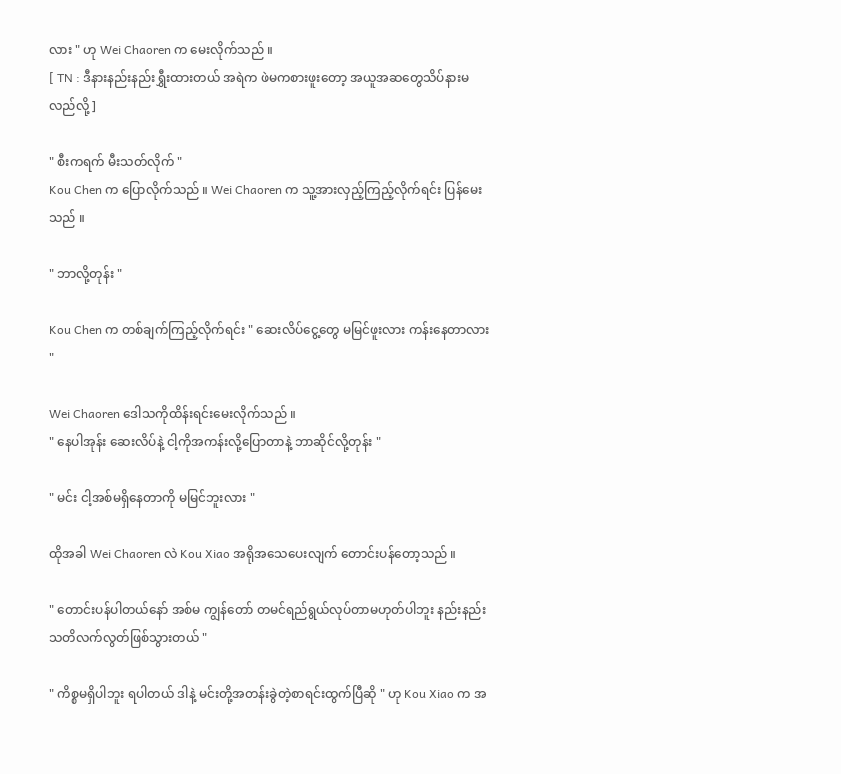လား " ဟု Wei Chaoren က မေးလိုက်သည် ။
[ TN : ဒီနားနည်းနည်းရွှီးထားတယ် အရဲက ဖဲမကစားဖူးတော့ အယူအဆတွေသိပ်နားမလည်လို့ ]

" စီးကရက် မီးသတ်လိုက် "
Kou Chen က ပြောလိုက်သည် ။ Wei Chaoren က သူ့အားလှည့်ကြည့်လိုက်ရင်း ပြန်မေးသည် ။

" ဘာလို့တုန်း "

Kou Chen က တစ်ချက်ကြည့်လိုက်ရင်း " ဆေးလိပ်ငွေ့တွေ မမြင်ဖူးလား ကန်းနေတာလား "

Wei Chaoren ဒေါသကိုထိန်းရင်းမေးလိုက်သည် ။
" နေပါအုန်း ဆေးလိပ်နဲ့ ငါ့ကိုအကန်းလို့ပြောတာနဲ့ ဘာဆိုင်လို့တုန်း "

" မင်း ငါ့အစ်မရှိနေတာကို မမြင်ဘူးလား "

ထိုအခါ Wei Chaoren လဲ Kou Xiao အရိုအသေပေးလျက် တောင်းပန်တော့သည် ။

" တောင်းပန်ပါတယ်နော် အစ်မ ကျွန်တော် တမင်ရည်ရွယ်လုပ်တာမဟုတ်ပါဘူး နည်းနည်းသတိလက်လွတ်ဖြစ်သွားတယ် "

" ကိစ္စမရှိပါဘူး ရပါတယ် ဒါနဲ့ မင်းတို့အတန်းခွဲတဲ့စာရင်းထွက်ပြီဆို " ဟု Kou Xiao က အ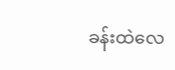ခန်းထဲလေ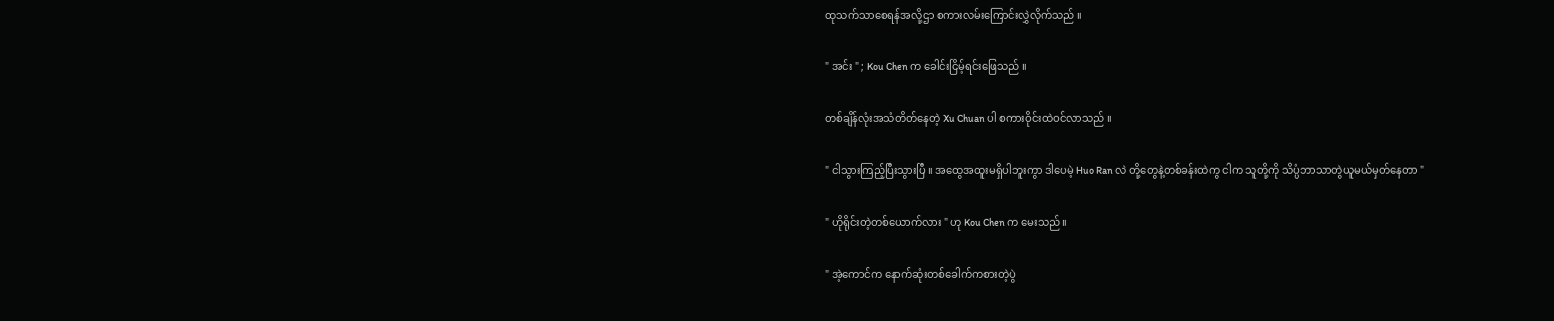ထုသက်သာစေရန်အလို့ဌာ စကားလမ်းကြောင်းလွှဲလိုက်သည် ။

" အင်း " ; Kou Chen က ခေါင်းငြိမ့်ရင်းဖြေသည် ။

တစ်ချိန်လုံးအသံတိတ်နေတဲ့ Xu Chuan ပါ စကားဝိုင်းထဲဝင်လာသည် ။

" ငါသွားကြည့်ပြီးသွားပြီ ။ အထွေအထူးမရှိပါဘူးကွာ ဒါပေမဲ့ Huo Ran လဲ တို့တွေနဲ့တစ်ခန်းထဲကွ ငါက သူတို့ကို သိပ္ပံဘာသာတွဲယူမယ်မှတ်နေတာ "

" ဟိုရိုင်းတဲ့တစ်ယောက်လား " ဟု Kou Chen က မေးသည် ။

" အဲ့ကောင်က နောက်ဆုံးတစ်ခေါက်ကစားတဲ့ပွဲ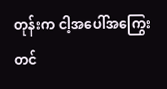တုန်းက ငါ့အပေါ်အကြွေးတင်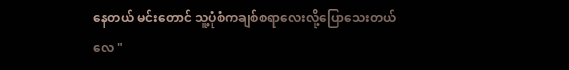နေတယ် မင်းတောင် သူ့ပုံစံကချစ်စရာလေးလို့ပြောသေးတယ်လေ "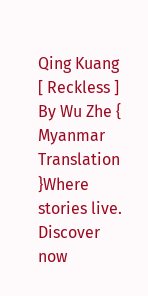Qing Kuang [ Reckless ] By Wu Zhe { Myanmar Translation }Where stories live. Discover now